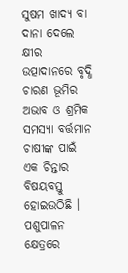ସୁଷମ ଖାଦ୍ୟ ବା ଦାନା ଦେଲେ କ୍ଷୀର ଉତ୍ପାଦାନରେ ବୃଦ୍ଧି
ଚାରଣ ଭୂମିର ଅଭାବ ଓ ଶ୍ରମିକ ସମସ୍ୟା ବର୍ତ୍ତମାନ ଚାଷୀଙ୍କ ପାଇଁ ଏକ ଚିନ୍ତାର ବିଷୟବସ୍ତୁ ହୋଇଉଠିଛି । ପଶୁପାଳନ କ୍ଷେତ୍ରରେ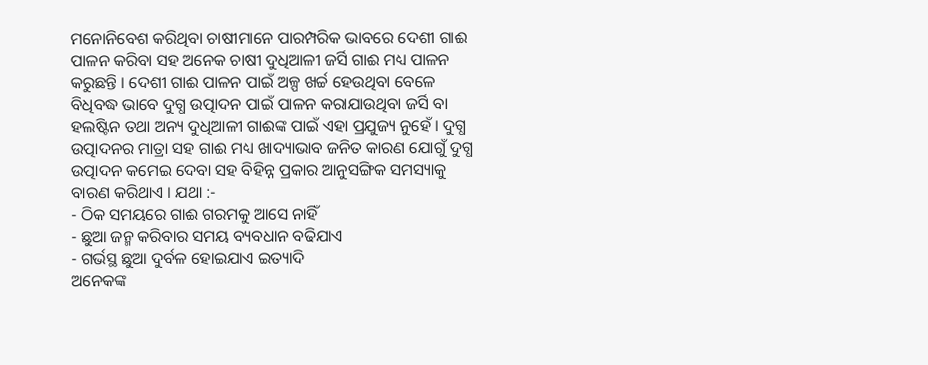ମନୋନିବେଶ କରିଥିବା ଚାଷୀମାନେ ପାରମ୍ପରିକ ଭାବରେ ଦେଶୀ ଗାଈ ପାଳନ କରିବା ସହ ଅନେକ ଚାଷୀ ଦୁଧିଆଳୀ ଜର୍ସି ଗାଈ ମଧ୍ୟ ପାଳନ କରୁଛନ୍ତି । ଦେଶୀ ଗାଈ ପାଳନ ପାଇଁ ଅଳ୍ପ ଖର୍ଚ୍ଚ ହେଉଥିବା ବେଳେ ବିଧିବଦ୍ଧ ଭାବେ ଦୁଗ୍ଧ ଉତ୍ପାଦନ ପାଇଁ ପାଳନ କରାଯାଉଥିବା ଜର୍ସି ବା ହଲଷ୍ଟିନ ତଥା ଅନ୍ୟ ଦୁଧିଆଳୀ ଗାଈଙ୍କ ପାଇଁ ଏହା ପ୍ରଯୁଜ୍ୟ ନୁହେଁ । ଦୁଗ୍ଧ ଉତ୍ପାଦନର ମାତ୍ରା ସହ ଗାଈ ମଧ୍ୟ ଖାଦ୍ୟାଭାବ ଜନିତ କାରଣ ଯୋଗୁଁ ଦୁଗ୍ଧ ଉତ୍ପାଦନ କମେଇ ଦେବା ସହ ବିହିନ୍ନ ପ୍ରକାର ଆନୁସଙ୍ଗିକ ସମସ୍ୟାକୁ ବାରଣ କରିଥାଏ । ଯଥା :-
- ଠିକ ସମୟରେ ଗାଈ ଗରମକୁ ଆସେ ନାହିଁ
- ଛୁଆ ଜନ୍ମ କରିବାର ସମୟ ବ୍ୟବଧାନ ବଢିଯାଏ
- ଗର୍ଭସ୍ଥ ଛୁଆ ଦୁର୍ବଳ ହୋଇଯାଏ ଇତ୍ୟାଦି
ଅନେକଙ୍କ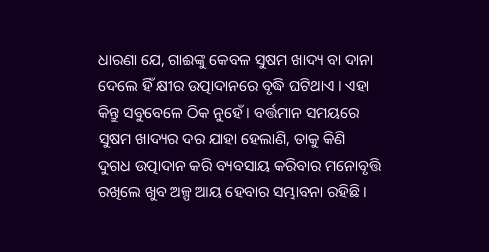ଧାରଣା ଯେ, ଗାଈଙ୍କୁ କେବଳ ସୁଷମ ଖାଦ୍ୟ ବା ଦାନା ଦେଲେ ହିଁ କ୍ଷୀର ଉତ୍ପାଦାନରେ ବୃଦ୍ଧି ଘଟିଥାଏ । ଏହା କିନ୍ତୁ ସବୁବେଳେ ଠିକ ନୁହେଁ । ବର୍ତ୍ତମାନ ସମୟରେ ସୁଷମ ଖାଦ୍ୟର ଦର ଯାହା ହେଲାଣି, ତାକୁ କିଣି ଦୁଗଧ ଉତ୍ପାଦାନ କରି ବ୍ୟବସାୟ କରିବାର ମନୋବୃତ୍ତି ରଖିଲେ ଖୁବ ଅଳ୍ପ ଆୟ ହେବାର ସମ୍ଭାବନା ରହିଛି ।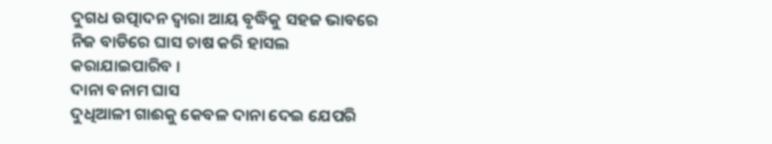ଦୁଗଧ ଉତ୍ପାଦନ ଦ୍ଵାରା ଆୟ ବୃଦ୍ଧିକୁ ସହଜ ଭାବରେ ନିଜ ବାଡିରେ ଘାସ ଚାଷ କରି ହାସଲ କରାଯାଇପାରିବ ।
ଦାନା ବନାମ ଘାସ
ଦୁଧିଆଳୀ ଗାଈକୁ କେବଳ ଦାନା ଦେଇ ଯେପରି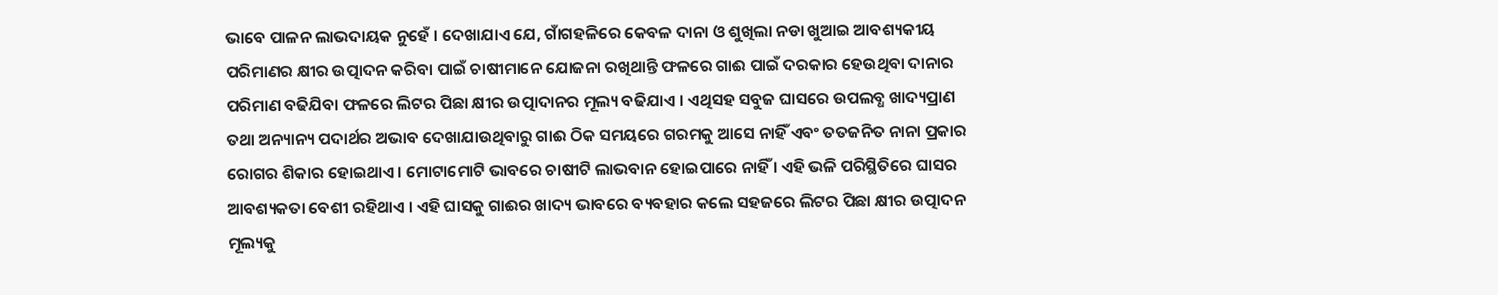ଭାବେ ପାଳନ ଲାଭଦାୟକ ନୁହେଁ । ଦେଖାଯାଏ ଯେ, ଗାଁଗହଳିରେ କେବଳ ଦାନା ଓ ଶୁଖିଲା ନଡା ଖୁଆଇ ଆବଶ୍ୟକୀୟ ପରିମାଣର କ୍ଷୀର ଉତ୍ପାଦନ କରିବା ପାଇଁ ଚାଷୀମାନେ ଯୋଜନା ରଖିଥାନ୍ତି ଫଳରେ ଗାଈ ପାଇଁ ଦରକାର ହେଉଥିବା ଦାନାର ପରିମାଣ ବଢିଯିବା ଫଳରେ ଲିଟର ପିଛା କ୍ଷୀର ଉତ୍ପାଦାନର ମୂଲ୍ୟ ବଢିଯାଏ । ଏଥିସହ ସବୁଜ ଘାସରେ ଉପଲବ୍ଧ ଖାଦ୍ୟପ୍ରାଣ ତଥା ଅନ୍ୟାନ୍ୟ ପଦାର୍ଥର ଅଭାବ ଦେଖାଯାଉଥିବାରୁ ଗାଈ ଠିକ ସମୟରେ ଗରମକୁ ଆସେ ନାହିଁ ଏବଂ ତତଜନିତ ନାନା ପ୍ରକାର ରୋଗର ଶିକାର ହୋଇଥାଏ । ମୋଟାମୋଟି ଭାବରେ ଚାଷୀଟି ଲାଭବାନ ହୋଇପାରେ ନାହିଁ । ଏହି ଭଳି ପରିସ୍ଥିତିରେ ଘାସର ଆବଶ୍ୟକତା ବେଶୀ ରହିଥାଏ । ଏହି ଘାସକୁ ଗାଈର ଖାଦ୍ୟ ଭାବରେ ବ୍ୟବହାର କଲେ ସହଜରେ ଲିଟର ପିଛା କ୍ଷୀର ଉତ୍ପାଦନ ମୂଲ୍ୟକୁ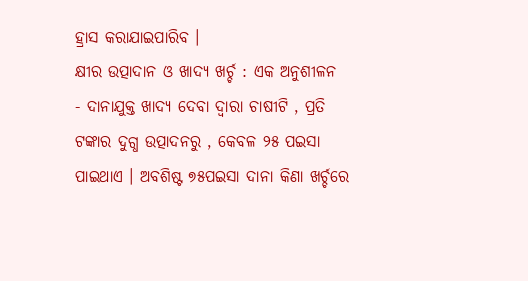ହ୍ରାସ କରାଯାଇପାରିବ ।
କ୍ଷୀର ଉତ୍ପାଦାନ ଓ ଖାଦ୍ୟ ଖର୍ଚ୍ଚ : ଏକ ଅନୁଶୀଳନ
- ଦାନାଯୁକ୍ତ ଖାଦ୍ୟ ଦେବା ଦ୍ଵାରା ଚାଷୀଟି , ପ୍ରତି ଟଙ୍କାର ଦୁଗ୍ଧ ଉତ୍ପାଦନରୁ , କେବଳ ୨୫ ପଇସା ପାଇଥାଏ । ଅବଶିଷ୍ଟ ୭୫ପଇସା ଦାନା କିଣା ଖର୍ଚ୍ଚରେ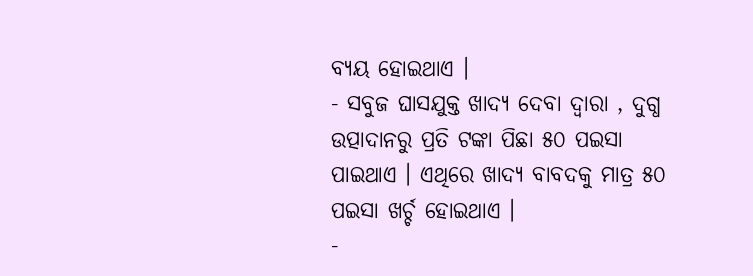ବ୍ୟୟ ହୋଇଥାଏ ।
- ସବୁଜ ଘାସଯୁକ୍ତ ଖାଦ୍ୟ ଦେବା ଦ୍ଵାରା , ଦୁଗ୍ଧ ଉତ୍ପାଦାନରୁ ପ୍ରତି ଟଙ୍କା ପିଛା ୫୦ ପଇସା ପାଇଥାଏ । ଏଥିରେ ଖାଦ୍ୟ ବାବଦକୁ ମାତ୍ର ୫୦ ପଇସା ଖର୍ଚ୍ଚ ହୋଇଥାଏ ।
-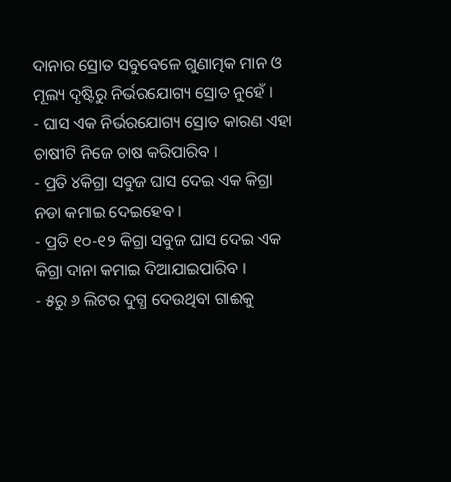ଦାନାର ସ୍ରୋତ ସବୁବେଳେ ଗୁଣାତ୍ମକ ମାନ ଓ ମୂଲ୍ୟ ଦୃଷ୍ଟିରୁ ନିର୍ଭରଯୋଗ୍ୟ ସ୍ରୋତ ନୁହେଁ ।
- ଘାସ ଏକ ନିର୍ଭରଯୋଗ୍ୟ ସ୍ରୋତ କାରଣ ଏହା ଚାଷୀଟି ନିଜେ ଚାଷ କରିପାରିବ ।
- ପ୍ରତି ୪କିଗ୍ରା ସବୁଜ ଘାସ ଦେଇ ଏକ କିଗ୍ରା ନଡା କମାଇ ଦେଇହେବ ।
- ପ୍ରତି ୧୦-୧୨ କିଗ୍ରା ସବୁଜ ଘାସ ଦେଇ ଏକ କିଗ୍ରା ଦାନା କମାଇ ଦିଆଯାଇପାରିବ ।
- ୫ରୁ ୬ ଲିଟର ଦୁଗ୍ଧ ଦେଉଥିବା ଗାଈକୁ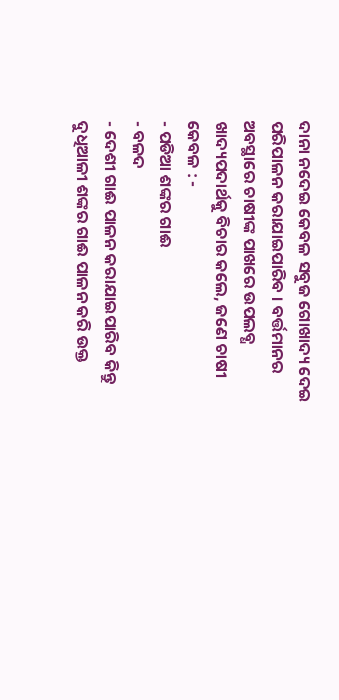ଦାନା ନଦେଇ କେବଳ ସବୁଜ ଗୋଖାଦ୍ୟ ଦେଇ ପରିପାଳନ କରାଯାଇପାରିବ । ବର୍ତ୍ତମାନର ଅବସ୍ଥାରେ ଚାଷୀଙ୍କ ପାଖରେ ଉପଲବ୍ଧ ଖାଦ୍ୟପଦାର୍ଥକୁ ବିଚାର କଲେ, ଜଣେ ଚାଷୀ କେବଳ : -
- ପଡିଆ ଶଙ୍କର ଗାଈ
- ବଳଦ
- ଦେଶୀ ଗାଈ ପାଳନ କରାଯାଇପାରିବ କିନ୍ତୁ ଦୁଧିଆଳୀ ଶଙ୍କର ଗାଈ ପାଳନ କରି ଉକ୍ତ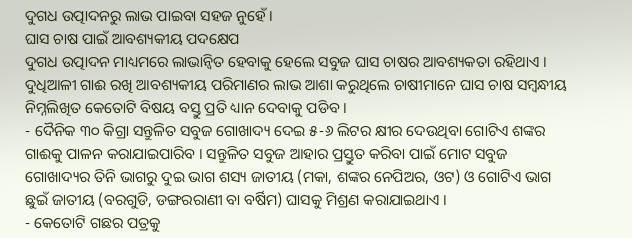ଦୁଗଧ ଉତ୍ପାଦନରୁ ଲାଭ ପାଇବା ସହଜ ନୁହେଁ ।
ଘାସ ଚାଷ ପାଇଁ ଆବଶ୍ୟକୀୟ ପଦକ୍ଷେପ
ଦୁଗଧ ଉତ୍ପାଦନ ମାଧ୍ୟମରେ ଲାଭାନ୍ଵିତ ହେବାକୁ ହେଲେ ସବୁଜ ଘାସ ଚାଷର ଆବଶ୍ୟକତା ରହିଥାଏ । ଦୁଧିଆଳୀ ଗାଈ ରଖି ଆବଶ୍ୟକୀୟ ପରିମାଣର ଲାଭ ଆଶା କରୁଥିଲେ ଚାଷୀମାନେ ଘାସ ଚାଷ ସମ୍ବନ୍ଧୀୟ ନିମ୍ନଲିଖିତ କେତୋଟି ବିଷୟ ବସ୍ତୁ ପ୍ରତି ଧ୍ୟାନ ଦେବାକୁ ପଡିବ ।
- ଦୈନିକ ୩୦ କିଗ୍ରା ସନ୍ତୁଳିତ ସବୁଜ ଗୋଖାଦ୍ୟ ଦେଇ ୫-୬ ଲିଟର କ୍ଷୀର ଦେଉଥିବା ଗୋଟିଏ ଶଙ୍କର ଗାଈକୁ ପାଳନ କରାଯାଇପାରିବ । ସନ୍ତୁଳିତ ସବୁଜ ଆହାର ପ୍ରସ୍ତୁତ କରିବା ପାଇଁ ମୋଟ ସବୁଜ ଗୋଖାଦ୍ୟର ତିନି ଭାଗରୁ ଦୁଇ ଭାଗ ଶସ୍ୟ ଜାତୀୟ (ମକା, ଶଙ୍କର ନେପିଅର, ଓଟ) ଓ ଗୋଟିଏ ଭାଗ ଛୁଇଁ ଜାତୀୟ (ବରଗୁଡି, ଡଙ୍ଗରରାଣୀ ବା ବର୍ଷିମ) ଘାସକୁ ମିଶ୍ରଣ କରାଯାଇଥାଏ ।
- କେତୋଟି ଗଛର ପତ୍ରକୁ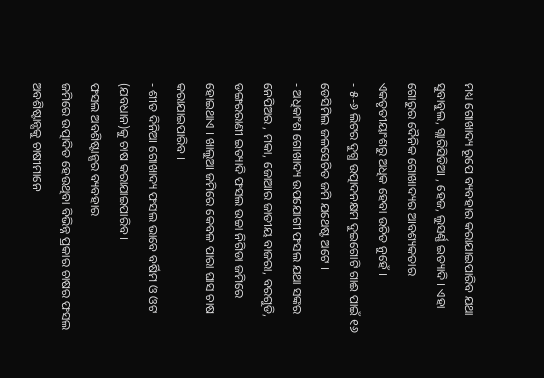ମଧ୍ୟ ଗୋଖାଦ୍ୟ ରୂପେ ବ୍ୟବହାର କରାଯାଇପାରିବ ଯଥା ସୁବାବୁଲ, ଗ୍ଲାରିସିଡିଆ , ହେଜ, ଲୁସର୍ଣ୍ଣ ଇତ୍ୟାଦି । ଏହା ଗୋରୁର ଦୈନିକ ଗୋଖାଦ୍ୟର ଆବଶ୍ୟକତାର ଏକତୃତୀୟାଂଶରୁ ଅଧିକ ହେବା ଉଚିତ ନୁହେଁ ।
- ୫-୬ ଲିଟର ଦୁଗ୍ଧ ଉତ୍ପାଦନକ୍ଷମ ଦୁଇଗୋଟି ଗାଈ ପାଇଁ ୧୬ ଡେସିମିଲ ଜଳସେଚିତ ଜମି ଯଥେଷ୍ଟ ଅଟେ ।
- ଅଧିକାଂଶ ଗୋଖାଦ୍ୟ ଉପଯୋଗୀ ଫସଲ ଯଥା ସଙ୍କର ନେପିଅର , ମକା, ଜୋଆର ଜାତୀୟ ବାଜରା, ବରଗୁଡି, ଡଙ୍ଗରରାଣୀ ଇତ୍ୟାଦି ଫସଲ ଉଚ୍ଚା ନିଗିଡା ଜମିରେ ହୋଇଥାଏ । ଖାଲୁଆ ଜମିରେ କେବଳ ପାରା ଘାସ ଚାଷ କରାଯାଇପାରିବ ।
- ଶୀତ ଦିନିଆ ଗୋଖାଦ୍ୟ ଫସଲ ଭାବେ ବର୍ଷିମ ଓ ଓଟ (ଯବଧାନ)କୁ ଚାଷ କରାଯାଇପାରିବ ।
ଫସଲ ଅବଶିଷ୍ଟାନ୍ସର ବ୍ୟବହାର
ଜମିରେ ଉତ୍ପାଦିତ ହେଉଥିବା ବିଭିନ୍ନ ପ୍ରକାର ଚାଷର ଫସଲ ଅବଶିଷ୍ଟାନ୍ସକୁ ଚାଷୀମାନେ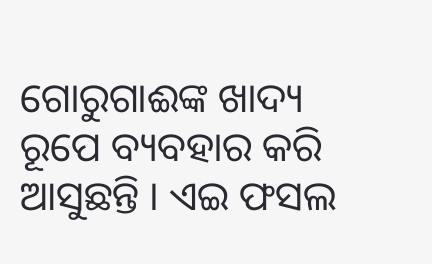ଗୋରୁଗାଈଙ୍କ ଖାଦ୍ୟ ରୂପେ ବ୍ୟବହାର କରି ଆସୁଛନ୍ତି । ଏଇ ଫସଲ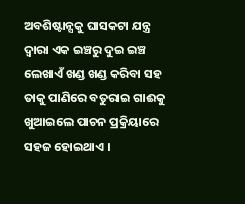ଅବଶିଷ୍ଟାନ୍ସକୁ ଘାସକଟା ଯନ୍ତ୍ର ଦ୍ଵାରା ଏକ ଇଞ୍ଚରୁ ଦୁଇ ଇଞ୍ଚ ଲେଖାଏଁ ଖଣ୍ଡ ଖଣ୍ଡ କରିବା ସହ ତାକୁ ପାଣିରେ ବତୁରାଇ ଗାଈକୁ ଖୁଆଇଲେ ପାଚନ ପ୍ରକ୍ରିୟାରେ ସହଜ ହୋଇଥାଏ ।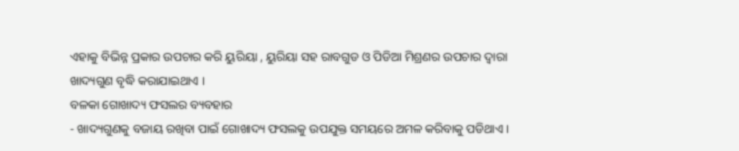ଏହାକୁ ବିଭିନ୍ନ ପ୍ରକାର ଉପଚାର କରି ୟୁରିୟା , ୟୁରିୟା ସହ ରାବଗୁଡ ଓ ପିଡିଆ ମିଶ୍ରଣର ଉପଚାର ଦ୍ଵାରା ଖାଦ୍ୟଗୁଣ ବୃଦ୍ଧି କରାଯାଇଥାଏ ।
ବଳକା ଗୋଖାଦ୍ୟ ଫସଲର ବ୍ୟବହାର
- ଖାଦ୍ୟଗୁଣକୁ ବଜାୟ ରଖିବା ପାଇଁ ଗୋଖାଦ୍ୟ ଫସଲକୁ ଉପଯୁକ୍ତ ସମୟରେ ଅମଳ କରିବାକୁ ପଡିଥାଏ ।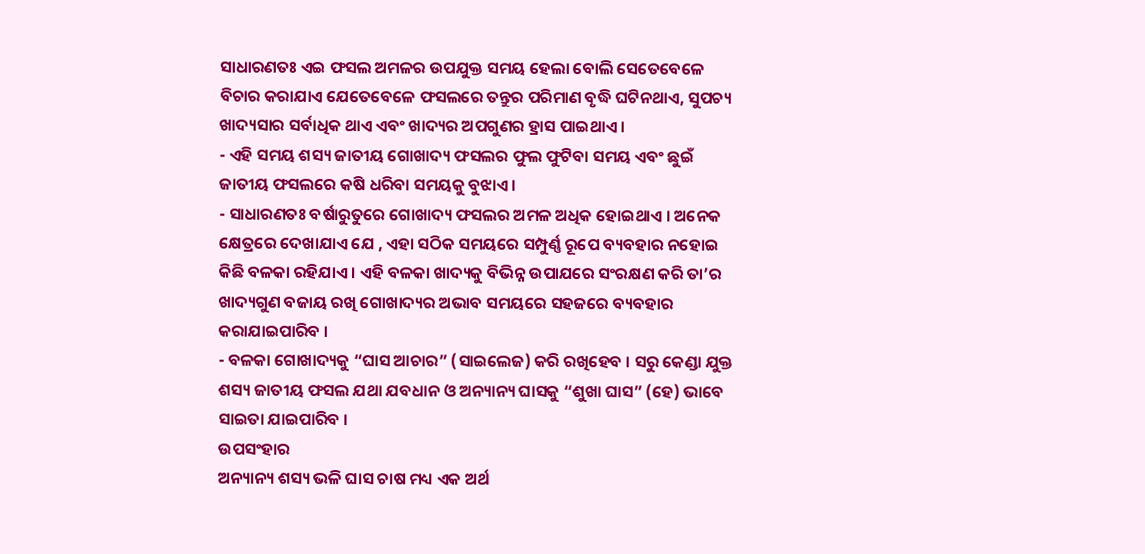ସାଧାରଣତଃ ଏଇ ଫସଲ ଅମଳର ଉପଯୁକ୍ତ ସମୟ ହେଲା ବୋଲି ସେତେବେଳେ ବିଚାର କରାଯାଏ ଯେତେବେଳେ ଫସଲରେ ତନ୍ତୁର ପରିମାଣ ବୃଦ୍ଧି ଘଟିନଥାଏ, ସୁପଚ୍ୟ ଖାଦ୍ୟସାର ସର୍ବାଧିକ ଥାଏ ଏବଂ ଖାଦ୍ୟର ଅପଗୁଣର ହ୍ରାସ ପାଇଥାଏ ।
- ଏହି ସମୟ ଶସ୍ୟ ଜାତୀୟ ଗୋଖାଦ୍ୟ ଫସଲର ଫୁଲ ଫୁଟିବା ସମୟ ଏବଂ ଛୁଇଁ ଜାତୀୟ ଫସଲରେ କଷି ଧରିବା ସମୟକୁ ବୁଝାଏ ।
- ସାଧାରଣତଃ ବର୍ଷାରୁତୁରେ ଗୋଖାଦ୍ୟ ଫସଲର ଅମଳ ଅଧିକ ହୋଇଥାଏ । ଅନେକ କ୍ଷେତ୍ରରେ ଦେଖାଯାଏ ଯେ , ଏହା ସଠିକ ସମୟରେ ସମ୍ପୁର୍ଣ୍ଣ ରୂପେ ବ୍ୟବହାର ନହୋଇ କିଛି ବଳକା ରହିଯାଏ । ଏହି ବଳକା ଖାଦ୍ୟକୁ ବିଭିନ୍ନ ଉପାଯରେ ସଂରକ୍ଷଣ କରି ତା’ର ଖାଦ୍ୟଗୁଣ ବଜାୟ ରଖି ଗୋଖାଦ୍ୟର ଅଭାବ ସମୟରେ ସହଜରେ ବ୍ୟବହାର କରାଯାଇପାରିବ ।
- ବଳକା ଗୋଖାଦ୍ୟକୁ “ଘାସ ଆଚାର” (ସାଇଲେଜ) କରି ରଖିହେବ । ସରୁ କେଣ୍ଡା ଯୁକ୍ତ ଶସ୍ୟ ଜାତୀୟ ଫସଲ ଯଥା ଯବଧାନ ଓ ଅନ୍ୟାନ୍ୟ ଘାସକୁ “ଶୁଖା ଘାସ” (ହେ) ଭାବେ ସାଇତା ଯାଇପାରିବ ।
ଉପସଂହାର
ଅନ୍ୟାନ୍ୟ ଶସ୍ୟ ଭଳି ଘାସ ଚାଷ ମଧ୍ୟ ଏକ ଅର୍ଥ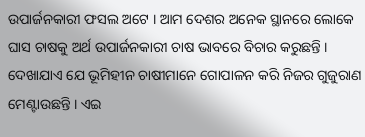ଉପାର୍ଜନକାରୀ ଫସଲ ଅଟେ । ଆମ ଦେଶର ଅନେକ ସ୍ଥାନରେ ଲୋକେ ଘାସ ଚାଷକୁ ଅର୍ଥ ଉପାର୍ଜନକାରୀ ଚାଷ ଭାବରେ ବିଚାର କରୁଛନ୍ତି । ଦେଖାଯାଏ ଯେ ଭୂମିହୀନ ଚାଷୀମାନେ ଗୋପାଳନ କରି ନିଜର ଗୁଜୁରାଣ ମେଣ୍ଟାଉଛନ୍ତି । ଏଇ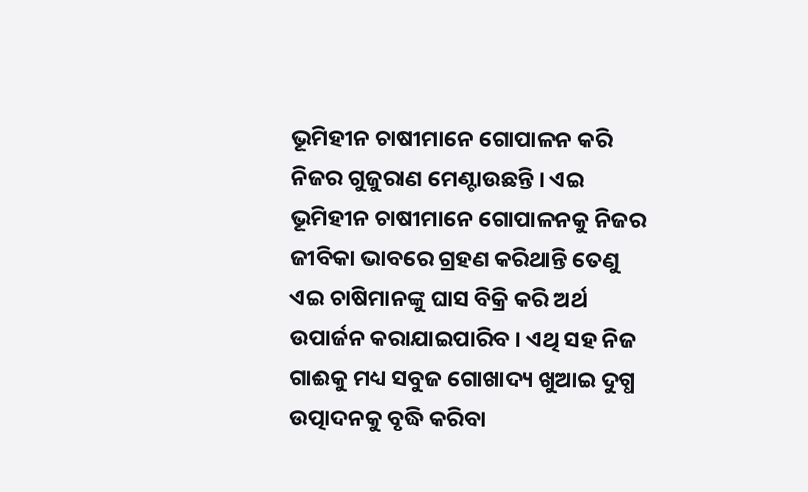ଭୂମିହୀନ ଚାଷୀମାନେ ଗୋପାଳନ କରି ନିଜର ଗୁଜୁରାଣ ମେଣ୍ଟାଉଛନ୍ତି । ଏଇ ଭୂମିହୀନ ଚାଷୀମାନେ ଗୋପାଳନକୁ ନିଜର ଜୀବିକା ଭାବରେ ଗ୍ରହଣ କରିଥାନ୍ତି ତେଣୁ ଏଇ ଚାଷିମାନଙ୍କୁ ଘାସ ବିକ୍ରି କରି ଅର୍ଥ ଉପାର୍ଜନ କରାଯାଇପାରିବ । ଏଥି ସହ ନିଜ ଗାଈକୁ ମଧ୍ୟ ସବୁଜ ଗୋଖାଦ୍ୟ ଖୁଆଇ ଦୁଗ୍ଧ ଉତ୍ପାଦନକୁ ବୃଦ୍ଧି କରିବା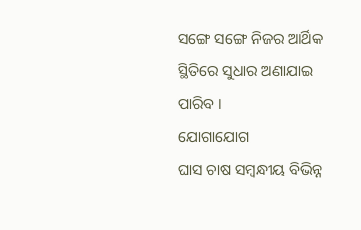ସଙ୍ଗେ ସଙ୍ଗେ ନିଜର ଆର୍ଥିକ ସ୍ଥିତିରେ ସୁଧାର ଅଣାଯାଇ ପାରିବ ।
ଯୋଗାଯୋଗ
ଘାସ ଚାଷ ସମ୍ବନ୍ଧୀୟ ବିଭିନ୍ନ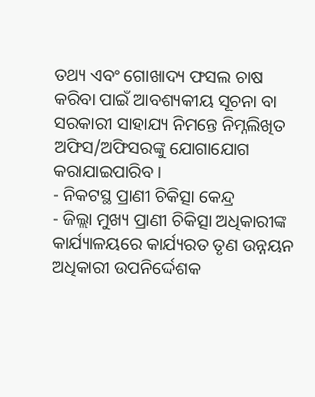ତଥ୍ୟ ଏବଂ ଗୋଖାଦ୍ୟ ଫସଲ ଚାଷ କରିବା ପାଇଁ ଆବଶ୍ୟକୀୟ ସୂଚନା ବା ସରକାରୀ ସାହାଯ୍ୟ ନିମନ୍ତେ ନିମ୍ନଲିଖିତ ଅଫିସ/ଅଫିସରଙ୍କୁ ଯୋଗାଯୋଗ କରାଯାଇପାରିବ ।
- ନିକଟସ୍ଥ ପ୍ରାଣୀ ଚିକିତ୍ସା କେନ୍ଦ୍ର
- ଜିଲ୍ଲା ମୁଖ୍ୟ ପ୍ରାଣୀ ଚିକିତ୍ସା ଅଧିକାରୀଙ୍କ କାର୍ଯ୍ୟାଳୟରେ କାର୍ଯ୍ୟରତ ତୃଣ ଉନ୍ନୟନ ଅଧିକାରୀ ଉପନିର୍ଦ୍ଦେଶକ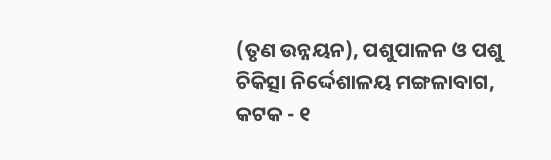(ତୃଣ ଉନ୍ନୟନ), ପଶୁପାଳନ ଓ ପଶୁ ଚିକିତ୍ସା ନିର୍ଦ୍ଦେଶାଳୟ ମଙ୍ଗଳାବାଗ, କଟକ - ୧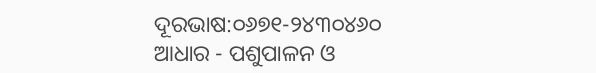ଦୂରଭାଷ:୦୬୭୧-୨୪୩୦୪୬୦
ଆଧାର - ପଶୁପାଳନ ଓ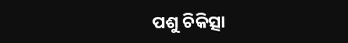ପଶୁ ଚିକିତ୍ସା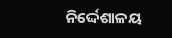ନିର୍ଦ୍ଦେଶାଳୟ